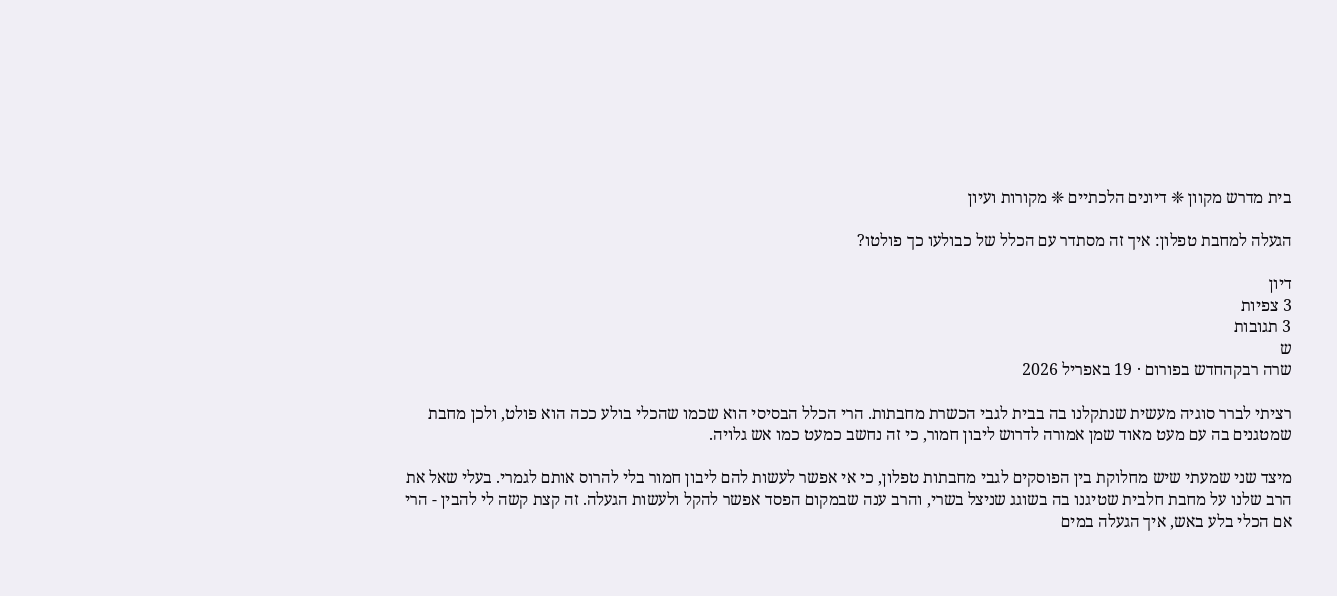בית מדרש מקוון ❈ דיונים הלכתיים ❈ מקורות ועיון

הגעלה למחבת טפלון: איך זה מסתדר עם הכלל של כבולעו כך פולטו?

דיון
3 צפיות
3 תגובות
ש
שרה רבקהחדש בפורום · 19 באפריל 2026

רציתי לברר סוגיה מעשית שנתקלנו בה בבית לגבי הכשרת מחבתות. הרי הכלל הבסיסי הוא שכמו שהכלי בולע ככה הוא פולט, ולכן מחבת שמטגנים בה עם מעט מאוד שמן אמורה לדרוש ליבון חמור, כי זה נחשב כמעט כמו אש גלויה.

מיצד שני שמעתי שיש מחלוקת בין הפוסקים לגבי מחבתות טפלון, כי אי אפשר לעשות להם ליבון חמור בלי להרוס אותם לגמרי. בעלי שאל את הרב שלנו על מחבת חלבית שטיגנו בה בשוגג שניצל בשרי, והרב ענה שבמקום הפסד אפשר להקל ולעשות הגעלה. זה קצת קשה לי להבין - הרי אם הכלי בלע באש, איך הגעלה במים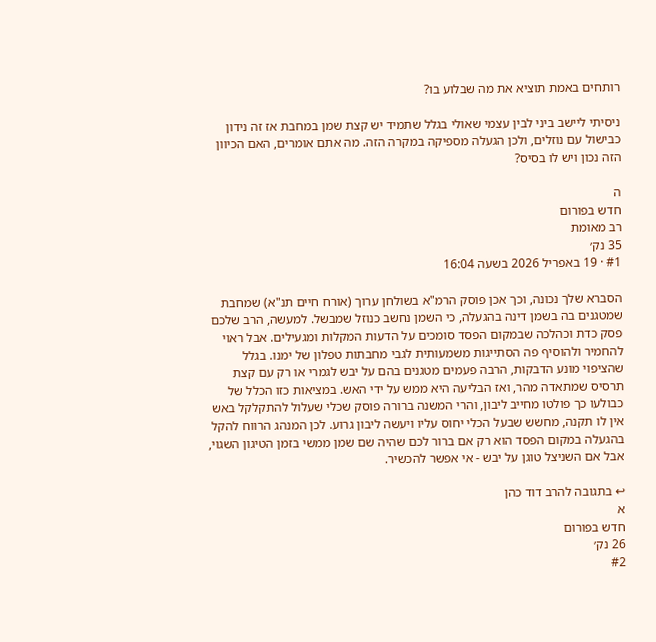רותחים באמת תוציא את מה שבלוע בו?

ניסיתי ליישב ביני לבין עצמי שאולי בגלל שתמיד יש קצת שמן במחבת אז זה נידון כבישול עם נוזלים, ולכן הגעלה מספיקה במקרה הזה. מה אתם אומרים, האם הכיוון הזה נכון ויש לו בסיס?

ה
חדש בפורום
רב מאומת
35 נק׳
#1 · 19 באפריל 2026 בשעה 16:04

הסברא שלך נכונה, וכך אכן פוסק הרמ"א בשולחן ערוך (אורח חיים תנ"א) שמחבת שמטגנים בה בשמן דינה בהגעלה, כי השמן נחשב כנוזל שמבשל. למעשה, הרב שלכם פסק כדת וכהלכה שבמקום הפסד סומכים על הדעות המקלות ומגעילים. אבל ראוי להחמיר ולהוסיף פה הסתייגות משמעותית לגבי מחבתות טפלון של ימנו. בגלל שהציפוי מונע הדבקות, הרבה פעמים מטגנים בהם על יבש לגמרי או רק עם קצת תרסיס שמתאדה מהר, ואז הבליעה היא ממש על ידי האש. במציאות כזו הכלל של כבולעו כך פולטו מחייב ליבון, והרי המשנה ברורה פוסק שכלי שעלול להתקלקל באש אין לו תקנה, מחשש שבעל הכלי יחוס עליו ויעשה ליבון גרוע. לכן המנהג הרווח להקל בהגעלה במקום הפסד הוא רק אם ברור לכם שהיה שם שמן ממשי בזמן הטיגון השגוי, אבל אם השניצל טוגן על יבש - אי אפשר להכשיר.

↩ בתגובה להרב דוד כהן
א
חדש בפורום
26 נק׳
#2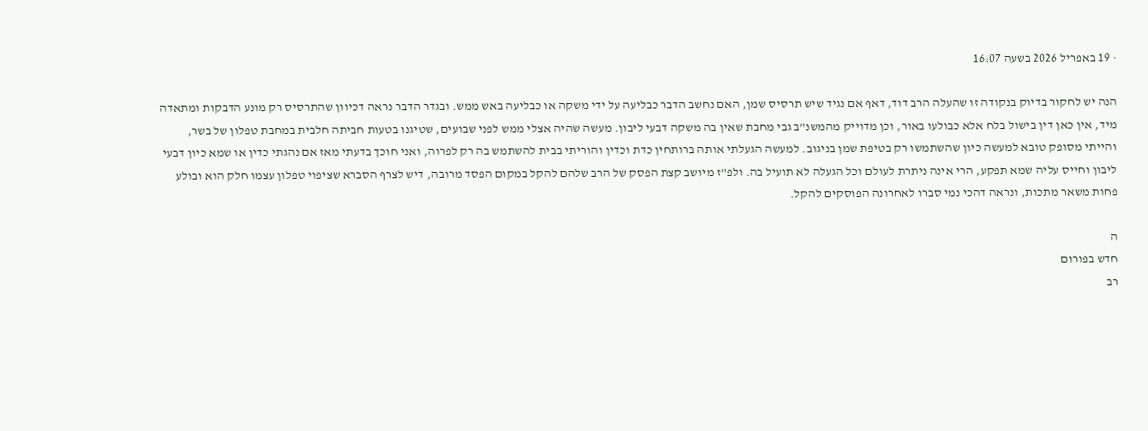· 19 באפריל 2026 בשעה 16:07

הנה יש לחקור בדיוק בנקודה זו שהעלה הרב דוד, דאף אם נגיד שיש תרסיס שמן, האם נחשב הדבר כבליעה על ידי משקה או כבליעה באש ממש. ובגדר הדבר נראה דכיוון שהתרסיס רק מונע הדבקות ומתאדה מיד, אין כאן דין בישול בלח אלא כבולעו באור, וכן מדוייק מהמשנ"ב גבי מחבת שאין בה משקה דבעי ליבון. מעשה שהיה אצלי ממש לפני שבועים, שטיגנו בטעות חביתה חלבית במחבת טפלון של בשר, והייתי מסופק טובא למעשה כיון שהשתמשו רק בטיפת שמן בניגוב. למעשה הגעלתי אותה ברותחין כדת וכדין והוריתי בבית להשתמש בה רק לפרוה, ואני חוכך בדעתי מאז אם נהגתי כדין או שמא כיון דבעי ליבון וחייס עליה שמא תפקע, הרי אינה ניתרת לעולם וכל הגעלה לא תועיל בה. ולפ"ז מיושב קצת הפסק של הרב שלהם להקל במקום הפסד מרובה, דיש לצרף הסברא שציפוי טפלון עצמו חלק הוא ובולע פחות משאר מתכות, ונראה דהכי נמי סברו לאחרונה הפוסקים להקל.

ה
חדש בפורום
רב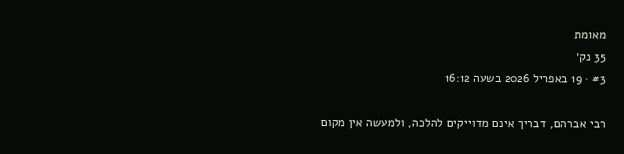מאומת
35 נק׳
#3 · 19 באפריל 2026 בשעה 16:12

רבי אברהם, דבריך אינם מדוייקים להלכה, ולמעשה אין מקום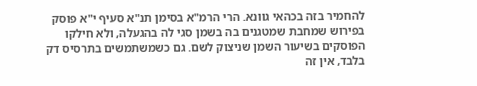להחמיר בזה בכהאי גוונא. הרי הרמ"א בסימן תנ"א סעיף י"א פוסק בפירוש שמחבת שמטגנים בה בשמן סגי לה בהגעלה, ולא חילקו הפוסקים בשיעור השמן שניצוק לשם. גם כשמשתמשים בתרסיס דק בלבד, אין זה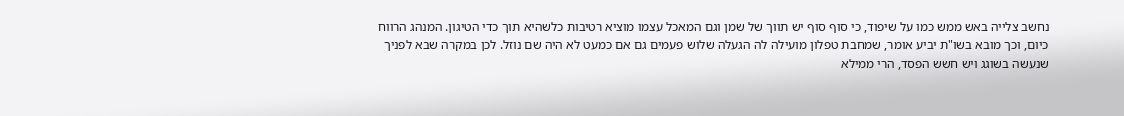נחשב צלייה באש ממש כמו על שיפוד, כי סוף סוף יש תווך של שמן וגם המאכל עצמו מוציא רטיבות כלשהיא תוך כדי הטיגון. המנהג הרווח כיום, וכך מובא בשו"ת יביע אומר, שמחבת טפלון מועילה לה הגעלה שלוש פעמים גם אם כמעט לא היה שם נוזל. לכן במקרה שבא לפניך שנעשה בשוגג ויש חשש הפסד, הרי ממילא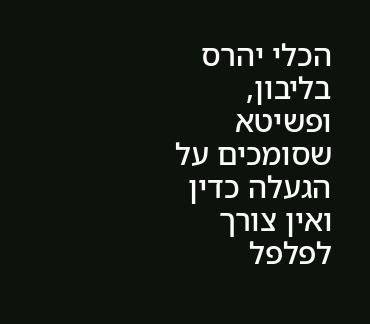הכלי יהרס בליבון, ופשיטא שסומכים על הגעלה כדין ואין צורך לפלפל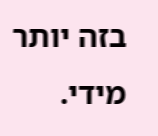בזה יותר מידי.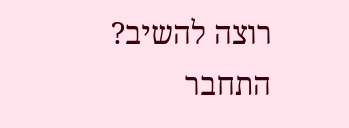רוצה להשיב? התחבר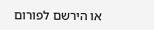או הירשם לפורום